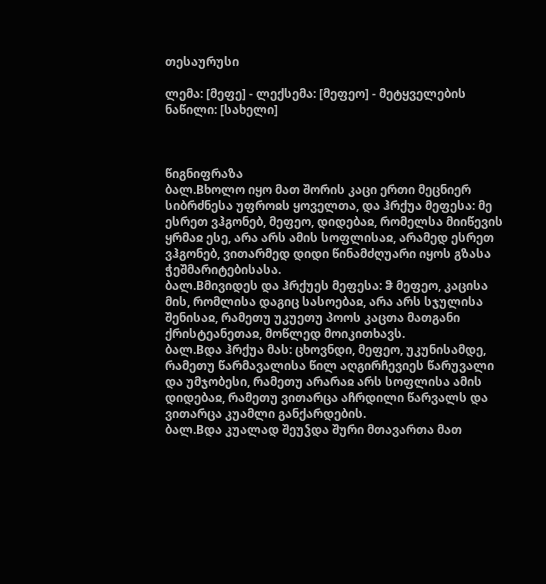თესაურუსი

ლემა: [მეფე] - ლექსემა: [მეფეო] - მეტყველების ნაწილი: [სახელი]



წიგნიფრაზა
ბალ.Bხოლო იყო მათ შორის კაცი ერთი მეცნიერ სიბრძნესა უფროჲს ყოველთა, და ჰრქუა მეფესა: მე ესრეთ ვჰგონებ, მეფეო, დიდებაჲ, რომელსა მიიწევის ყრმაჲ ესე, არა არს ამის სოფლისაჲ, არამედ ესრეთ ვჰგონებ, ვითარმედ დიდი წინამძღუარი იყოს გზასა ჭეშმარიტებისასა.
ბალ.Bმივიდეს და ჰრქუეს მეფესა: ჵ მეფეო, კაცისა მის, რომლისა დაგიც სასოებაჲ, არა არს სჯულისა შენისაჲ, რამეთუ უკუეთუ პოოს კაცთა მათგანი ქრისტეანეთაჲ, მოწლედ მოიკითხავს.
ბალ.Bდა ჰრქუა მას: ცხოვნდი, მეფეო, უკუნისამდე, რამეთუ წარმავალისა წილ აღგირჩევიეს წარუვალი და უმჯობესი, რამეთუ არარაჲ არს სოფლისა ამის დიდებაჲ, რამეთუ ვითარცა აჩრდილი წარვალს და ვითარცა კუამლი განქარდების.
ბალ.Bდა კუალად შეუჴდა შური მთავართა მათ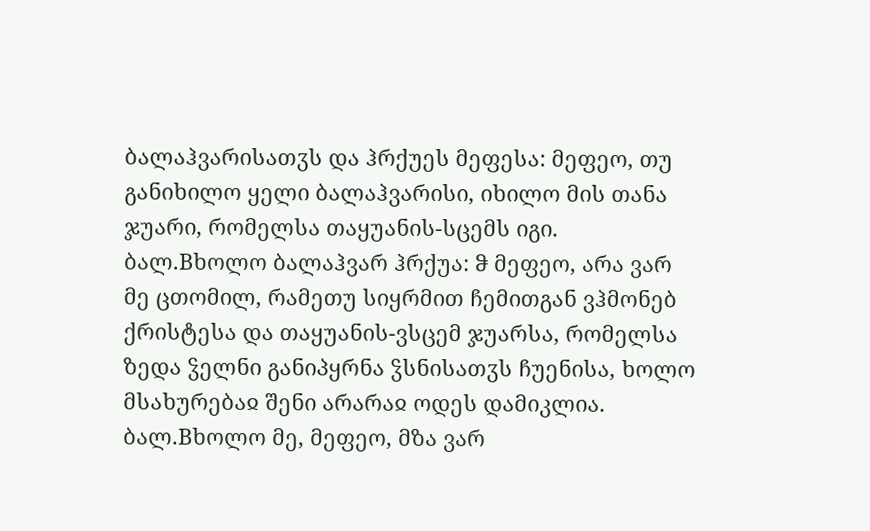ბალაჰვარისათჳს და ჰრქუეს მეფესა: მეფეო, თუ განიხილო ყელი ბალაჰვარისი, იხილო მის თანა ჯუარი, რომელსა თაყუანის-სცემს იგი.
ბალ.Bხოლო ბალაჰვარ ჰრქუა: ჵ მეფეო, არა ვარ მე ცთომილ, რამეთუ სიყრმით ჩემითგან ვჰმონებ ქრისტესა და თაყუანის-ვსცემ ჯუარსა, რომელსა ზედა ჴელნი განიპყრნა ჴსნისათჳს ჩუენისა, ხოლო მსახურებაჲ შენი არარაჲ ოდეს დამიკლია.
ბალ.Bხოლო მე, მეფეო, მზა ვარ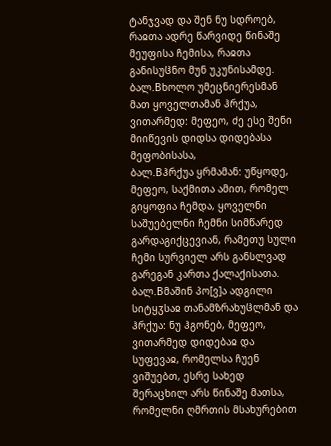ტანჯვად და შენ ნუ სდროებ, რაჲთა ადრე წარვიდე წინაშე მეუფისა ჩემისა, რაჲთა განისუჱნო მუნ უკუნისამდე.
ბალ.Bხოლო უმეცნიერესმან მათ ყოველთამან ჰრქუა, ვითარმედ: მეფეო, ძე ესე შენი მიიწევის დიდსა დიდებასა მეფობისასა,
ბალ.Bჰრქუა ყრმამან: უწყოდე, მეფეო, საქმითა ამით, რომელ გიყოფია ჩემდა, ყოველნი საშუებელნი ჩემნი სიმწარედ გარდაგიქცევიან, რამეთუ სული ჩემი სურვიელ არს განსლვად გარეგან კართა ქალაქისათა.
ბალ.Bმაშინ პო[ვ]ა ადგილი სიტყჳსაჲ თანამზრახუჱლმან და ჰრქუა: ნუ ჰგონებ, მეფეო, ვითარმედ დიდებაჲ და სუფევაჲ, რომელსა ჩუენ ვიშუებთ, ესრე სახედ შერაცხილ არს წინაშე მათსა, რომელნი ღმრთის მსახურებით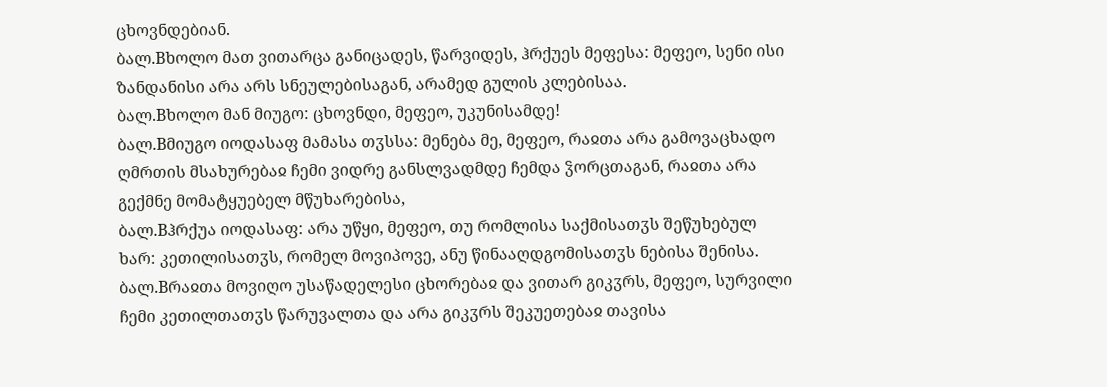ცხოვნდებიან.
ბალ.Bხოლო მათ ვითარცა განიცადეს, წარვიდეს, ჰრქუეს მეფესა: მეფეო, სენი ისი ზანდანისი არა არს სნეულებისაგან, არამედ გულის კლებისაა.
ბალ.Bხოლო მან მიუგო: ცხოვნდი, მეფეო, უკუნისამდე!
ბალ.Bმიუგო იოდასაფ მამასა თჳსსა: მენება მე, მეფეო, რაჲთა არა გამოვაცხადო ღმრთის მსახურებაჲ ჩემი ვიდრე განსლვადმდე ჩემდა ჴორცთაგან, რაჲთა არა გექმნე მომატყუებელ მწუხარებისა,
ბალ.Bჰრქუა იოდასაფ: არა უწყი, მეფეო, თუ რომლისა საქმისათჳს შეწუხებულ ხარ: კეთილისათჳს, რომელ მოვიპოვე, ანუ წინააღდგომისათჳს ნებისა შენისა.
ბალ.Bრაჲთა მოვიღო უსაწადელესი ცხორებაჲ და ვითარ გიკჳრს, მეფეო, სურვილი ჩემი კეთილთათჳს წარუვალთა და არა გიკჳრს შეკუეთებაჲ თავისა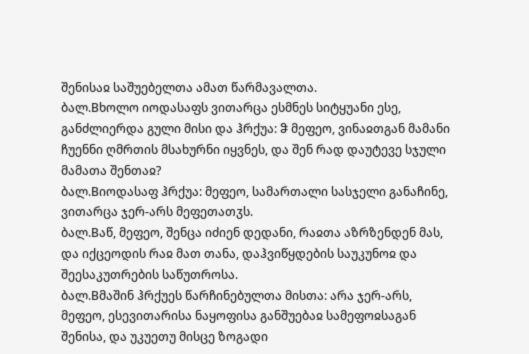შენისაჲ საშუებელთა ამათ წარმავალთა.
ბალ.Bხოლო იოდასაფს ვითარცა ესმნეს სიტყუანი ესე, განძლიერდა გული მისი და ჰრქუა: ჵ მეფეო, ვინაჲთგან მამანი ჩუენნი ღმრთის მსახურნი იყვნეს, და შენ რად დაუტევე სჯული მამათა შენთაჲ?
ბალ.Bიოდასაფ ჰრქუა: მეფეო, სამართალი სასჯელი განაჩინე, ვითარცა ჯერ-არს მეფეთათჳს.
ბალ.Bაწ, მეფეო, შენცა იძიენ დედანი, რაჲთა აზრზენდენ მას, და იქცეოდის რაჲ მათ თანა, დაჰვიწყდების საუკუნოჲ და შეესაკუთრების საწუთროსა.
ბალ.Bმაშინ ჰრქუეს წარჩინებულთა მისთა: არა ჯერ-არს, მეფეო, ესევითარისა ნაყოფისა განშუებაჲ სამეფოჲსაგან შენისა, და უკუეთუ მისცე ზოგადი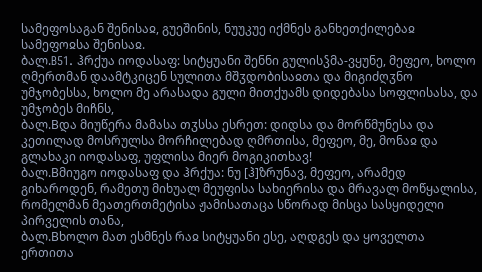სამეფოსაგან შენისაჲ, გუეშინის, ნუუკუე იქმნეს განხეთქილებაჲ სამეფოჲსა შენისაჲ.
ბალ.B51. ჰრქუა იოდასაფ: სიტყუანი შენნი გულისჴმა-ვყუნე, მეფეო, ხოლო ღმერთმან დაამტკიცენ სულითა მშჳდობისაჲთა და მიგიძღჳნო უმჯობესსა, ხოლო მე არასადა გული მითქუამს დიდებასა სოფლისასა, და უმჯობეს მიჩნს,
ბალ.Bდა მიუწერა მამასა თჳსსა ესრეთ: დიდსა და მორწმუნესა და კეთილად მოსრულსა მორჩილებად ღმრთისა, მეფეო, მე, მონაჲ და გლახაკი იოდასაფ, უფლისა მიერ მოგიკითხავ!
ბალ.Bმიუგო იოდასაფ და ჰრქუა: ნუ [ჰ]ზრუნავ, მეფეო, არამედ გიხაროდენ, რამეთუ მიხუალ მეუფისა სახიერისა და მრავალ მოწყალისა, რომელმან მეათერთმეტისა ჟამისათაცა სწორად მისცა სასყიდელი პირველის თანა,
ბალ.Bხოლო მათ ესმნეს რაჲ სიტყუანი ესე, აღდგეს და ყოველთა ერთითა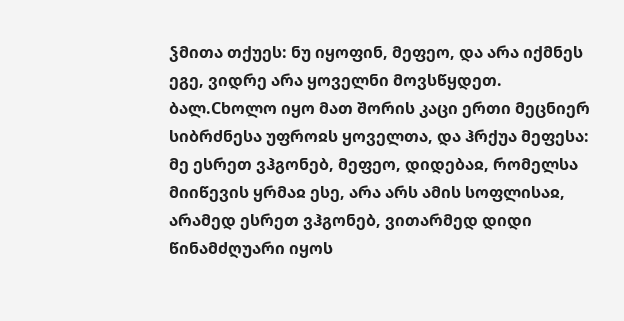ჴმითა თქუეს: ნუ იყოფინ, მეფეო, და არა იქმნეს ეგე, ვიდრე არა ყოველნი მოვსწყდეთ.
ბალ.Cხოლო იყო მათ შორის კაცი ერთი მეცნიერ სიბრძნესა უფროჲს ყოველთა, და ჰრქუა მეფესა: მე ესრეთ ვჰგონებ, მეფეო, დიდებაჲ, რომელსა მიიწევის ყრმაჲ ესე, არა არს ამის სოფლისაჲ, არამედ ესრეთ ვჰგონებ, ვითარმედ დიდი წინამძღუარი იყოს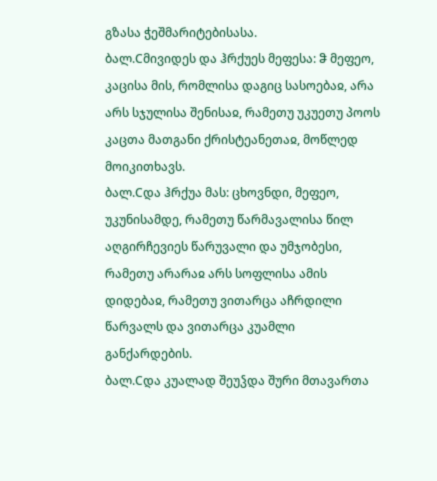გზასა ჭეშმარიტებისასა.
ბალ.Cმივიდეს და ჰრქუეს მეფესა: ჵ მეფეო, კაცისა მის, რომლისა დაგიც სასოებაჲ, არა არს სჯულისა შენისაჲ, რამეთუ უკუეთუ პოოს კაცთა მათგანი ქრისტეანეთაჲ, მოწლედ მოიკითხავს.
ბალ.Cდა ჰრქუა მას: ცხოვნდი, მეფეო, უკუნისამდე, რამეთუ წარმავალისა წილ აღგირჩევიეს წარუვალი და უმჯობესი, რამეთუ არარაჲ არს სოფლისა ამის დიდებაჲ, რამეთუ ვითარცა აჩრდილი წარვალს და ვითარცა კუამლი განქარდების.
ბალ.Cდა კუალად შეუჴდა შური მთავართა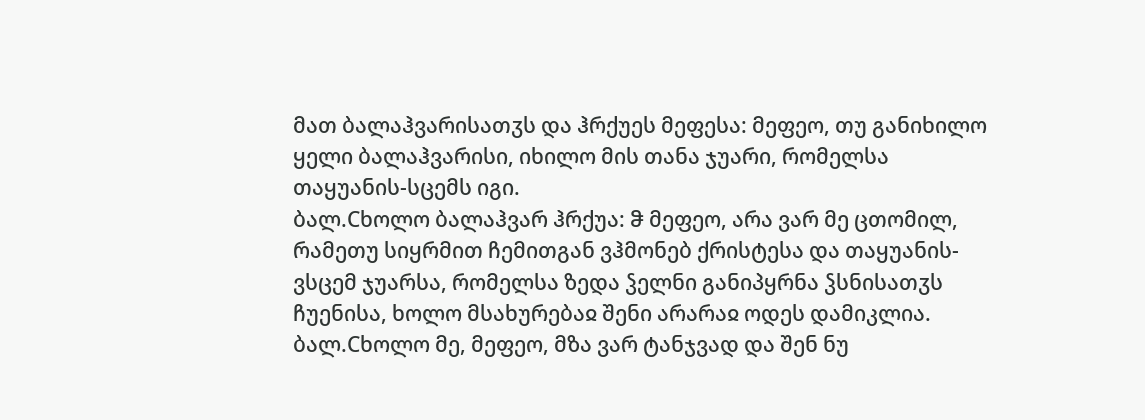მათ ბალაჰვარისათჳს და ჰრქუეს მეფესა: მეფეო, თუ განიხილო ყელი ბალაჰვარისი, იხილო მის თანა ჯუარი, რომელსა თაყუანის-სცემს იგი.
ბალ.Cხოლო ბალაჰვარ ჰრქუა: ჵ მეფეო, არა ვარ მე ცთომილ, რამეთუ სიყრმით ჩემითგან ვჰმონებ ქრისტესა და თაყუანის-ვსცემ ჯუარსა, რომელსა ზედა ჴელნი განიპყრნა ჴსნისათჳს ჩუენისა, ხოლო მსახურებაჲ შენი არარაჲ ოდეს დამიკლია.
ბალ.Cხოლო მე, მეფეო, მზა ვარ ტანჯვად და შენ ნუ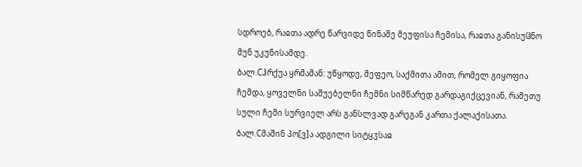სდროებ, რაჲთა ადრე წარვიდე წინაშე მეუფისა ჩემისა, რაჲთა განისუჱნო მუნ უკუნისამდე.
ბალ.Cჰრქუა ყრმამან: უწყოდე, მეფეო, საქმითა ამით, რომელ გიყოფია ჩემდა, ყოველნი საშუებელნი ჩემნი სიმწარედ გარდაგიქცევიან, რამეთუ სული ჩემი სურვიელ არს განსლვად გარეგან კართა ქალაქისათა.
ბალ.Cმაშინ პო[ვ]ა ადგილი სიტყჳსაჲ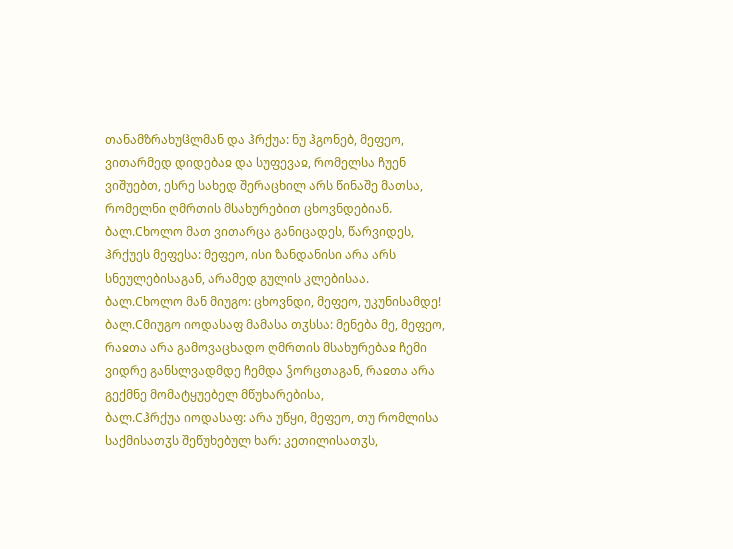თანამზრახუჱლმან და ჰრქუა: ნუ ჰგონებ, მეფეო, ვითარმედ დიდებაჲ და სუფევაჲ, რომელსა ჩუენ ვიშუებთ, ესრე სახედ შერაცხილ არს წინაშე მათსა, რომელნი ღმრთის მსახურებით ცხოვნდებიან.
ბალ.Cხოლო მათ ვითარცა განიცადეს, წარვიდეს, ჰრქუეს მეფესა: მეფეო, ისი ზანდანისი არა არს სნეულებისაგან, არამედ გულის კლებისაა.
ბალ.Cხოლო მან მიუგო: ცხოვნდი, მეფეო, უკუნისამდე!
ბალ.Cმიუგო იოდასაფ მამასა თჳსსა: მენება მე, მეფეო, რაჲთა არა გამოვაცხადო ღმრთის მსახურებაჲ ჩემი ვიდრე განსლვადმდე ჩემდა ჴორცთაგან, რაჲთა არა გექმნე მომატყუებელ მწუხარებისა,
ბალ.Cჰრქუა იოდასაფ: არა უწყი, მეფეო, თუ რომლისა საქმისათჳს შეწუხებულ ხარ: კეთილისათჳს,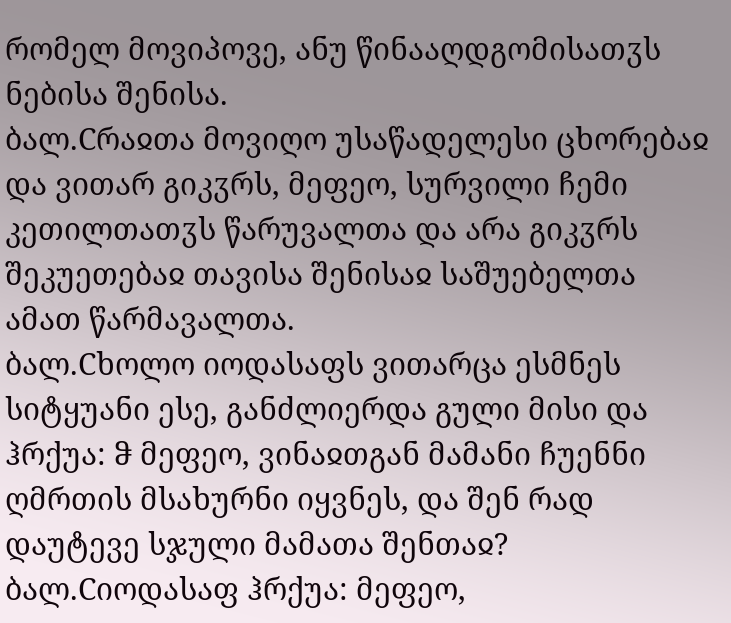რომელ მოვიპოვე, ანუ წინააღდგომისათჳს ნებისა შენისა.
ბალ.Cრაჲთა მოვიღო უსაწადელესი ცხორებაჲ და ვითარ გიკჳრს, მეფეო, სურვილი ჩემი კეთილთათჳს წარუვალთა და არა გიკჳრს შეკუეთებაჲ თავისა შენისაჲ საშუებელთა ამათ წარმავალთა.
ბალ.Cხოლო იოდასაფს ვითარცა ესმნეს სიტყუანი ესე, განძლიერდა გული მისი და ჰრქუა: ჵ მეფეო, ვინაჲთგან მამანი ჩუენნი ღმრთის მსახურნი იყვნეს, და შენ რად დაუტევე სჯული მამათა შენთაჲ?
ბალ.Cიოდასაფ ჰრქუა: მეფეო,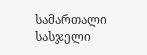სამართალი სასჯელი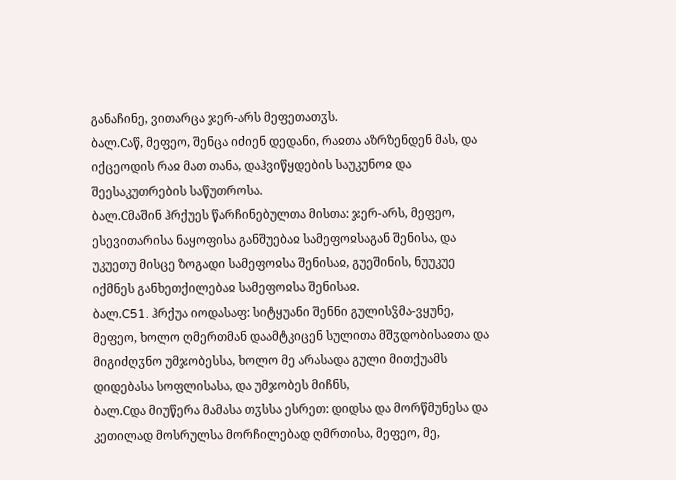განაჩინე, ვითარცა ჯერ-არს მეფეთათჳს.
ბალ.Cაწ, მეფეო, შენცა იძიენ დედანი, რაჲთა აზრზენდენ მას, და იქცეოდის რაჲ მათ თანა, დაჰვიწყდების საუკუნოჲ და შეესაკუთრების საწუთროსა.
ბალ.Cმაშინ ჰრქუეს წარჩინებულთა მისთა: ჯერ-არს, მეფეო, ესევითარისა ნაყოფისა განშუებაჲ სამეფოჲსაგან შენისა, და უკუეთუ მისცე ზოგადი სამეფოჲსა შენისაჲ, გუეშინის, ნუუკუე იქმნეს განხეთქილებაჲ სამეფოჲსა შენისაჲ.
ბალ.C51. ჰრქუა იოდასაფ: სიტყუანი შენნი გულისჴმა-ვყუნე, მეფეო, ხოლო ღმერთმან დაამტკიცენ სულითა მშჳდობისაჲთა და მიგიძღჳნო უმჯობესსა, ხოლო მე არასადა გული მითქუამს დიდებასა სოფლისასა, და უმჯობეს მიჩნს,
ბალ.Cდა მიუწერა მამასა თჳსსა ესრეთ: დიდსა და მორწმუნესა და კეთილად მოსრულსა მორჩილებად ღმრთისა, მეფეო, მე,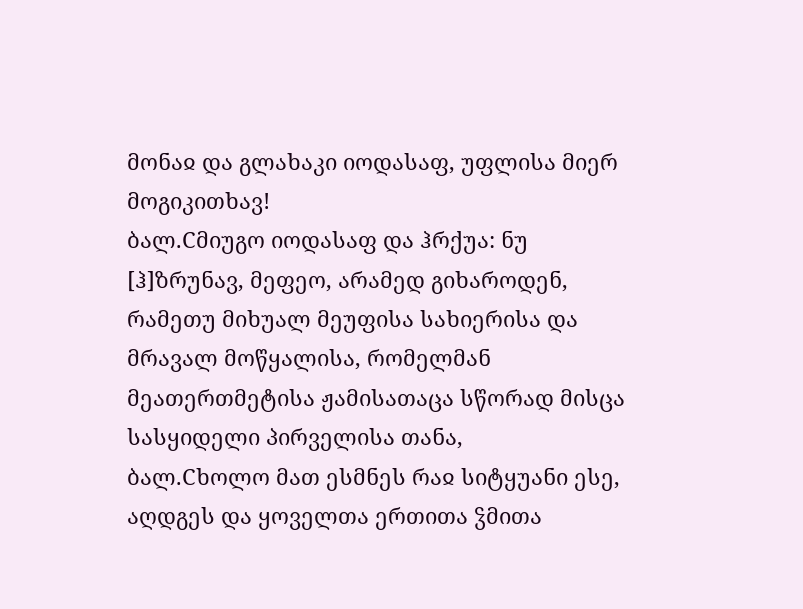მონაჲ და გლახაკი იოდასაფ, უფლისა მიერ მოგიკითხავ!
ბალ.Cმიუგო იოდასაფ და ჰრქუა: ნუ [ჰ]ზრუნავ, მეფეო, არამედ გიხაროდენ, რამეთუ მიხუალ მეუფისა სახიერისა და მრავალ მოწყალისა, რომელმან მეათერთმეტისა ჟამისათაცა სწორად მისცა სასყიდელი პირველისა თანა,
ბალ.Cხოლო მათ ესმნეს რაჲ სიტყუანი ესე, აღდგეს და ყოველთა ერთითა ჴმითა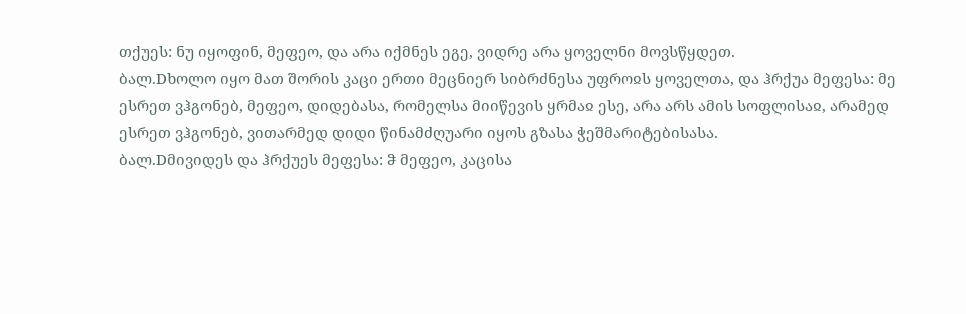თქუეს: ნუ იყოფინ, მეფეო, და არა იქმნეს ეგე, ვიდრე არა ყოველნი მოვსწყდეთ.
ბალ.Dხოლო იყო მათ შორის კაცი ერთი მეცნიერ სიბრძნესა უფროჲს ყოველთა, და ჰრქუა მეფესა: მე ესრეთ ვჰგონებ, მეფეო, დიდებასა, რომელსა მიიწევის ყრმაჲ ესე, არა არს ამის სოფლისაჲ, არამედ ესრეთ ვჰგონებ, ვითარმედ დიდი წინამძღუარი იყოს გზასა ჭეშმარიტებისასა.
ბალ.Dმივიდეს და ჰრქუეს მეფესა: ჵ მეფეო, კაცისა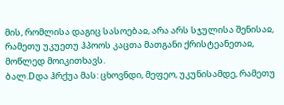მის, რომლისა დაგიც სასოებაჲ, არა არს სჯულისა შენისაჲ, რამეთუ უკუეთუ ჰპოოს კაცთა მათგანი ქრისტეანეთაჲ, მოწლედ მოიკითხავს.
ბალ.Dდა ჰრქუა მას: ცხოვნდი, მეფეო, უკუნისამდე, რამეთუ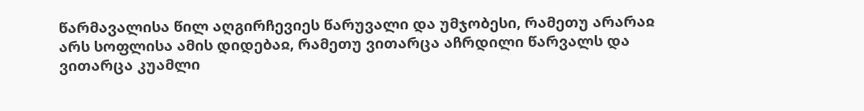წარმავალისა წილ აღგირჩევიეს წარუვალი და უმჯობესი, რამეთუ არარაჲ არს სოფლისა ამის დიდებაჲ, რამეთუ ვითარცა აჩრდილი წარვალს და ვითარცა კუამლი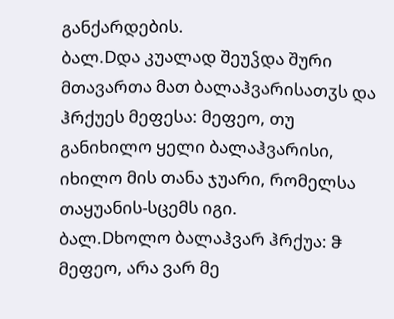განქარდების.
ბალ.Dდა კუალად შეუჴდა შური მთავართა მათ ბალაჰვარისათჳს და ჰრქუეს მეფესა: მეფეო, თუ განიხილო ყელი ბალაჰვარისი, იხილო მის თანა ჯუარი, რომელსა თაყუანის-სცემს იგი.
ბალ.Dხოლო ბალაჰვარ ჰრქუა: ჵ მეფეო, არა ვარ მე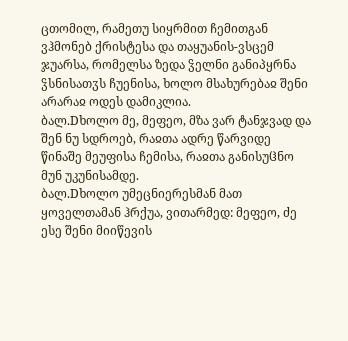ცთომილ, რამეთუ სიყრმით ჩემითგან ვჰმონებ ქრისტესა და თაყუანის-ვსცემ ჯუარსა, რომელსა ზედა ჴელნი განიპყრნა ჴსნისათჳს ჩუენისა, ხოლო მსახურებაჲ შენი არარაჲ ოდეს დამიკლია.
ბალ.Dხოლო მე, მეფეო, მზა ვარ ტანჯვად და შენ ნუ სდროებ, რაჲთა ადრე წარვიდე წინაშე მეუფისა ჩემისა, რაჲთა განისუჱნო მუნ უკუნისამდე.
ბალ.Dხოლო უმეცნიერესმან მათ ყოველთამან ჰრქუა, ვითარმედ: მეფეო, ძე ესე შენი მიიწევის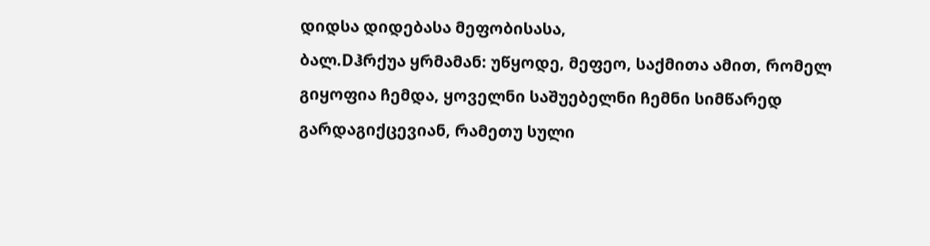დიდსა დიდებასა მეფობისასა,
ბალ.Dჰრქუა ყრმამან: უწყოდე, მეფეო, საქმითა ამით, რომელ გიყოფია ჩემდა, ყოველნი საშუებელნი ჩემნი სიმწარედ გარდაგიქცევიან, რამეთუ სული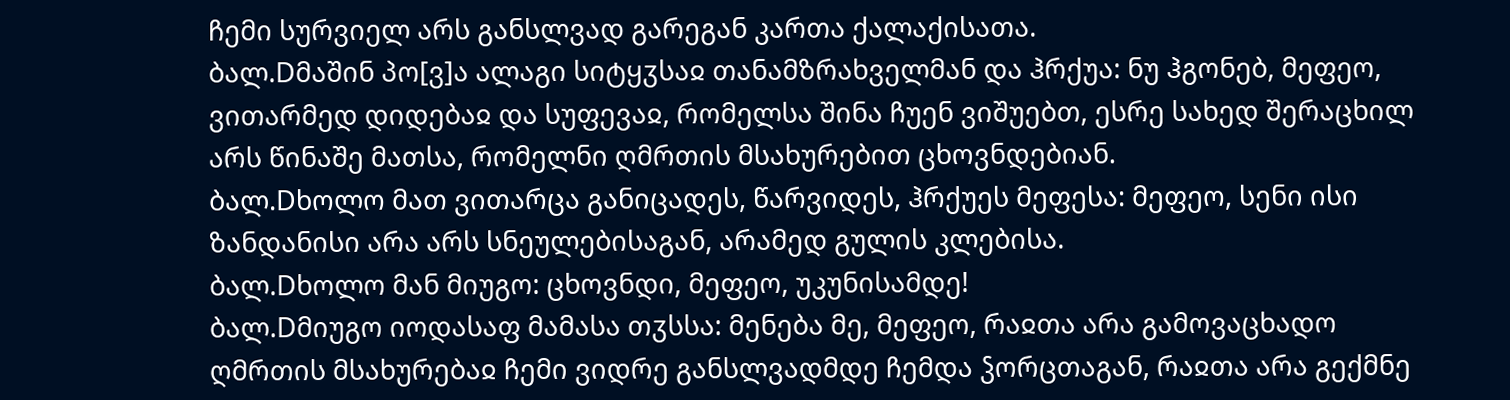ჩემი სურვიელ არს განსლვად გარეგან კართა ქალაქისათა.
ბალ.Dმაშინ პო[ვ]ა ალაგი სიტყჳსაჲ თანამზრახველმან და ჰრქუა: ნუ ჰგონებ, მეფეო, ვითარმედ დიდებაჲ და სუფევაჲ, რომელსა შინა ჩუენ ვიშუებთ, ესრე სახედ შერაცხილ არს წინაშე მათსა, რომელნი ღმრთის მსახურებით ცხოვნდებიან.
ბალ.Dხოლო მათ ვითარცა განიცადეს, წარვიდეს, ჰრქუეს მეფესა: მეფეო, სენი ისი ზანდანისი არა არს სნეულებისაგან, არამედ გულის კლებისა.
ბალ.Dხოლო მან მიუგო: ცხოვნდი, მეფეო, უკუნისამდე!
ბალ.Dმიუგო იოდასაფ მამასა თჳსსა: მენება მე, მეფეო, რაჲთა არა გამოვაცხადო ღმრთის მსახურებაჲ ჩემი ვიდრე განსლვადმდე ჩემდა ჴორცთაგან, რაჲთა არა გექმნე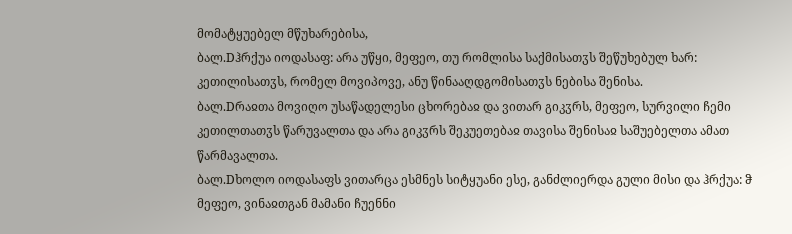მომატყუებელ მწუხარებისა,
ბალ.Dჰრქუა იოდასაფ: არა უწყი, მეფეო, თუ რომლისა საქმისათჳს შეწუხებულ ხარ: კეთილისათჳს, რომელ მოვიპოვე, ანუ წინააღდგომისათჳს ნებისა შენისა.
ბალ.Dრაჲთა მოვიღო უსაწადელესი ცხორებაჲ და ვითარ გიკჳრს, მეფეო, სურვილი ჩემი კეთილთათჳს წარუვალთა და არა გიკჳრს შეკუეთებაჲ თავისა შენისაჲ საშუებელთა ამათ წარმავალთა.
ბალ.Dხოლო იოდასაფს ვითარცა ესმნეს სიტყუანი ესე, განძლიერდა გული მისი და ჰრქუა: ჵ მეფეო, ვინაჲთგან მამანი ჩუენნი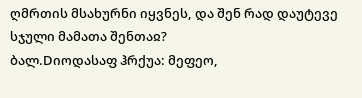ღმრთის მსახურნი იყვნეს, და შენ რად დაუტევე სჯული მამათა შენთაჲ?
ბალ.Dიოდასაფ ჰრქუა: მეფეო,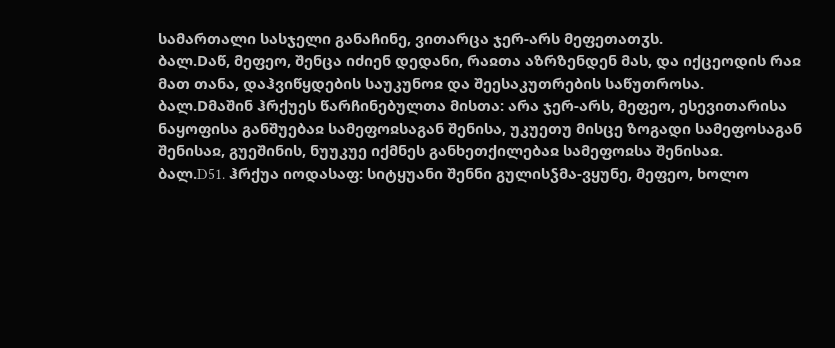სამართალი სასჯელი განაჩინე, ვითარცა ჯერ-არს მეფეთათჳს.
ბალ.Dაწ, მეფეო, შენცა იძიენ დედანი, რაჲთა აზრზენდენ მას, და იქცეოდის რაჲ მათ თანა, დაჰვიწყდების საუკუნოჲ და შეესაკუთრების საწუთროსა.
ბალ.Dმაშინ ჰრქუეს წარჩინებულთა მისთა: არა ჯერ-არს, მეფეო, ესევითარისა ნაყოფისა განშუებაჲ სამეფოჲსაგან შენისა, უკუეთუ მისცე ზოგადი სამეფოსაგან შენისაჲ, გუეშინის, ნუუკუე იქმნეს განხეთქილებაჲ სამეფოჲსა შენისაჲ.
ბალ.D51. ჰრქუა იოდასაფ: სიტყუანი შენნი გულისჴმა-ვყუნე, მეფეო, ხოლო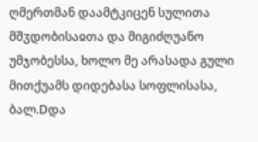ღმერთმან დაამტკიცენ სულითა მშჳდობისაჲთა და მიგიძღუანო უმჯობესსა, ხოლო მე არასადა გული მითქუამს დიდებასა სოფლისასა,
ბალ.Dდა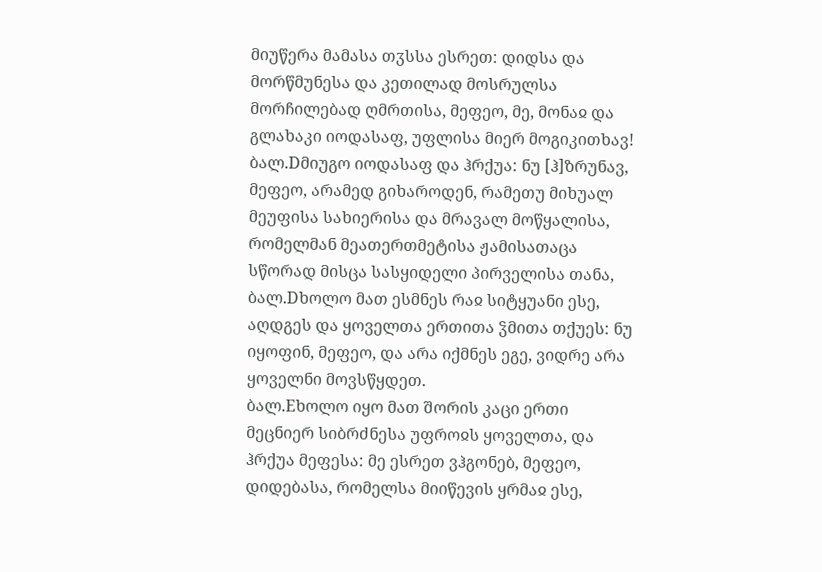მიუწერა მამასა თჳსსა ესრეთ: დიდსა და მორწმუნესა და კეთილად მოსრულსა მორჩილებად ღმრთისა, მეფეო, მე, მონაჲ და გლახაკი იოდასაფ, უფლისა მიერ მოგიკითხავ!
ბალ.Dმიუგო იოდასაფ და ჰრქუა: ნუ [ჰ]ზრუნავ, მეფეო, არამედ გიხაროდენ, რამეთუ მიხუალ მეუფისა სახიერისა და მრავალ მოწყალისა, რომელმან მეათერთმეტისა ჟამისათაცა სწორად მისცა სასყიდელი პირველისა თანა,
ბალ.Dხოლო მათ ესმნეს რაჲ სიტყუანი ესე, აღდგეს და ყოველთა ერთითა ჴმითა თქუეს: ნუ იყოფინ, მეფეო, და არა იქმნეს ეგე, ვიდრე არა ყოველნი მოვსწყდეთ.
ბალ.Eხოლო იყო მათ შორის კაცი ერთი მეცნიერ სიბრძნესა უფროჲს ყოველთა, და ჰრქუა მეფესა: მე ესრეთ ვჰგონებ, მეფეო, დიდებასა, რომელსა მიიწევის ყრმაჲ ესე,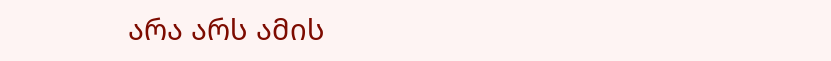არა არს ამის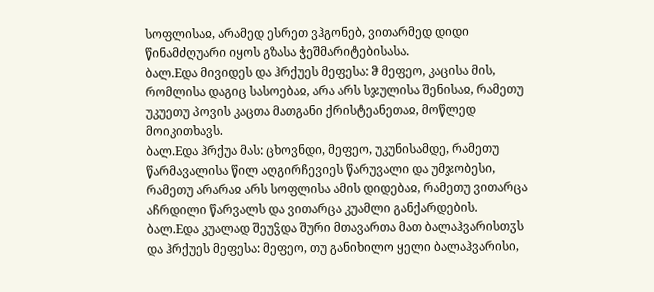სოფლისაჲ, არამედ ესრეთ ვჰგონებ, ვითარმედ დიდი წინამძღუარი იყოს გზასა ჭეშმარიტებისასა.
ბალ.Eდა მივიდეს და ჰრქუეს მეფესა: ჵ მეფეო, კაცისა მის, რომლისა დაგიც სასოებაჲ, არა არს სჯულისა შენისაჲ, რამეთუ უკუეთუ პოვის კაცთა მათგანი ქრისტეანეთაჲ, მოწლედ მოიკითხავს.
ბალ.Eდა ჰრქუა მას: ცხოვნდი, მეფეო, უკუნისამდე, რამეთუ წარმავალისა წილ აღგირჩევიეს წარუვალი და უმჯობესი, რამეთუ არარაჲ არს სოფლისა ამის დიდებაჲ, რამეთუ ვითარცა აჩრდილი წარვალს და ვითარცა კუამლი განქარდების.
ბალ.Eდა კუალად შეუჴდა შური მთავართა მათ ბალაჰვარისთჳს და ჰრქუეს მეფესა: მეფეო, თუ განიხილო ყელი ბალაჰვარისი,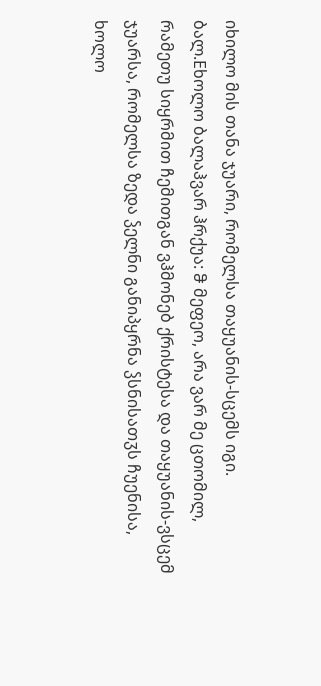იხილო მის თანა ჯუარი, რომელსა თაყუანის-სცემს იგი.
ბალ.Eხოლო ბალაჰვარ ჰრქუა: ჵ მეფეო, არა ვარ მე ცთომილ, რამეთუ სიყრმით ჩემითგან ვჰმონებ ქრისტესა და თაყუანის-ვსცემ ჯუარსა, რომელსა ზედა ჴელნი განიპყრნა ჴსნისათჳს ჩუენისა, ხოლო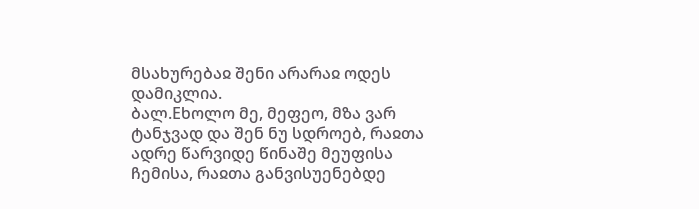მსახურებაჲ შენი არარაჲ ოდეს დამიკლია.
ბალ.Eხოლო მე, მეფეო, მზა ვარ ტანჯვად და შენ ნუ სდროებ, რაჲთა ადრე წარვიდე წინაშე მეუფისა ჩემისა, რაჲთა განვისუენებდე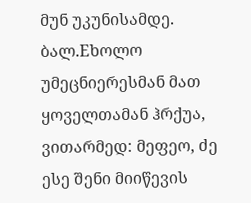მუნ უკუნისამდე.
ბალ.Eხოლო უმეცნიერესმან მათ ყოველთამან ჰრქუა, ვითარმედ: მეფეო, ძე ესე შენი მიიწევის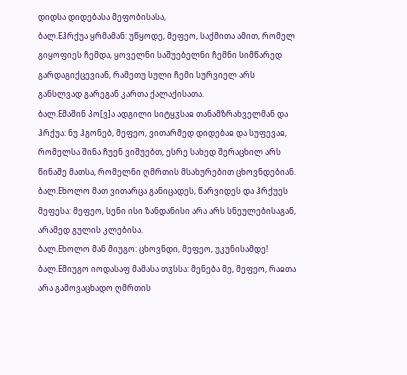დიდსა დიდებასა მეფობისასა,
ბალ.Eჰრქუა ყრმამან: უწყოდე, მეფეო, საქმითა ამით, რომელ გიყოფიეს ჩემდა, ყოველნი საშუებელნი ჩემნი სიმწარედ გარდაგიქცევიან, რამეთუ სული ჩემი სურვიელ არს განსლვად გარეგან კართა ქალაქისათა.
ბალ.Eმაშინ პო[ვ]ა ადგილი სიტყჳსაჲ თანამზრახველმან და ჰრქუა: ნუ ჰგონებ, მეფეო, ვითარმედ დიდებაჲ და სუფევაჲ, რომელსა შინა ჩუენ ვიშუებთ, ესრე სახედ შერაცხილ არს წინაშე მათსა, რომელნი ღმრთის მსახურებით ცხოვნდებიან.
ბალ.Eხოლო მათ ვითარცა განიცადეს, წარვიდეს და ჰრქუეს მეფესა: მეფეო, სენი ისი ზანდანისი არა არს სნეულებისაგან, არამედ გულის კლებისა.
ბალ.Eხოლო მან მიუგო: ცხოვნდი, მეფეო, უკუნისამდე!
ბალ.Eმიუგო იოდასაფ მამასა თჳსსა: მენება მე, მეფეო, რაჲთა არა გამოვაცხადო ღმრთის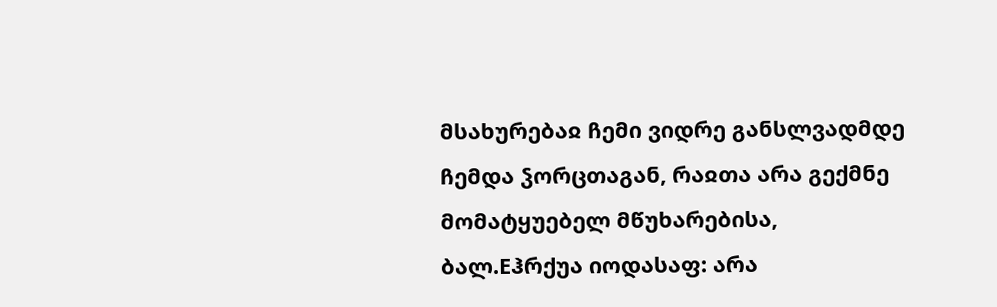მსახურებაჲ ჩემი ვიდრე განსლვადმდე ჩემდა ჴორცთაგან, რაჲთა არა გექმნე მომატყუებელ მწუხარებისა,
ბალ.Eჰრქუა იოდასაფ: არა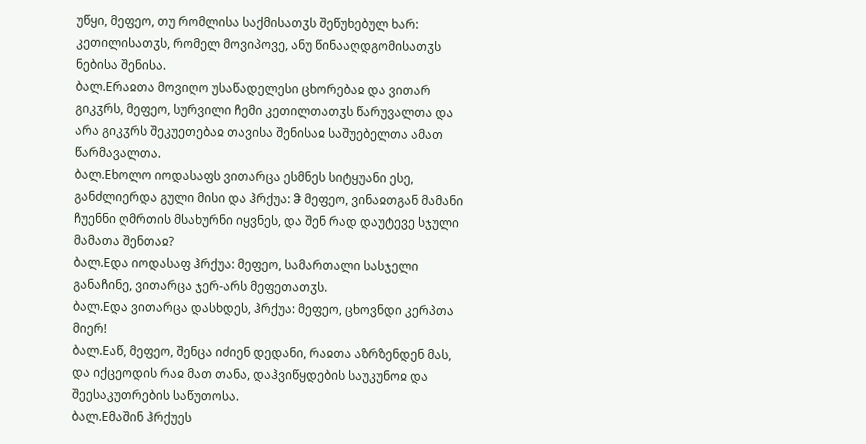უწყი, მეფეო, თუ რომლისა საქმისათჳს შეწუხებულ ხარ: კეთილისათჳს, რომელ მოვიპოვე, ანუ წინააღდგომისათჳს ნებისა შენისა.
ბალ.Eრაჲთა მოვიღო უსაწადელესი ცხორებაჲ და ვითარ გიკჳრს, მეფეო, სურვილი ჩემი კეთილთათჳს წარუვალთა და არა გიკჳრს შეკუეთებაჲ თავისა შენისაჲ საშუებელთა ამათ წარმავალთა.
ბალ.Eხოლო იოდასაფს ვითარცა ესმნეს სიტყუანი ესე, განძლიერდა გული მისი და ჰრქუა: ჵ მეფეო, ვინაჲთგან მამანი ჩუენნი ღმრთის მსახურნი იყვნეს, და შენ რად დაუტევე სჯული მამათა შენთაჲ?
ბალ.Eდა იოდასაფ ჰრქუა: მეფეო, სამართალი სასჯელი განაჩინე, ვითარცა ჯერ-არს მეფეთათჳს.
ბალ.Eდა ვითარცა დასხდეს, ჰრქუა: მეფეო, ცხოვნდი კერპთა მიერ!
ბალ.Eაწ, მეფეო, შენცა იძიენ დედანი, რაჲთა აზრზენდენ მას, და იქცეოდის რაჲ მათ თანა, დაჰვიწყდების საუკუნოჲ და შეესაკუთრების საწუთოსა.
ბალ.Eმაშინ ჰრქუეს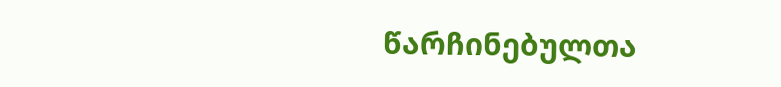წარჩინებულთა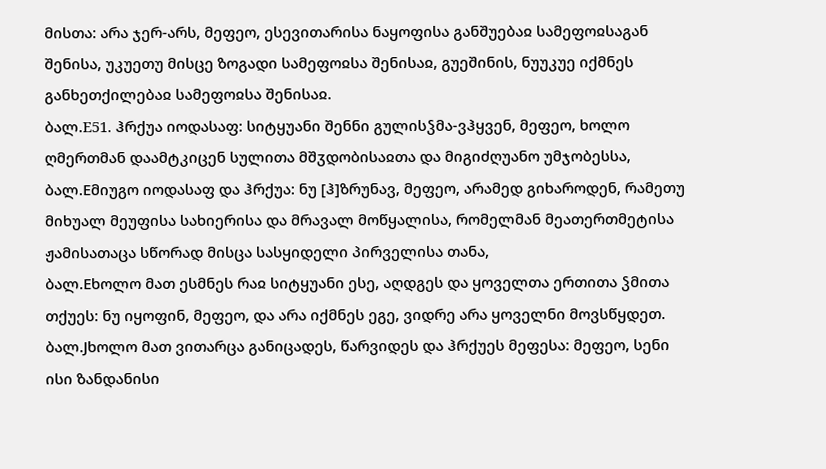მისთა: არა ჯერ-არს, მეფეო, ესევითარისა ნაყოფისა განშუებაჲ სამეფოჲსაგან შენისა, უკუეთუ მისცე ზოგადი სამეფოჲსა შენისაჲ, გუეშინის, ნუუკუე იქმნეს განხეთქილებაჲ სამეფოჲსა შენისაჲ.
ბალ.E51. ჰრქუა იოდასაფ: სიტყუანი შენნი გულისჴმა-ვჰყვენ, მეფეო, ხოლო ღმერთმან დაამტკიცენ სულითა მშჳდობისაჲთა და მიგიძღუანო უმჯობესსა,
ბალ.Eმიუგო იოდასაფ და ჰრქუა: ნუ [ჰ]ზრუნავ, მეფეო, არამედ გიხაროდენ, რამეთუ მიხუალ მეუფისა სახიერისა და მრავალ მოწყალისა, რომელმან მეათერთმეტისა ჟამისათაცა სწორად მისცა სასყიდელი პირველისა თანა,
ბალ.Eხოლო მათ ესმნეს რაჲ სიტყუანი ესე, აღდგეს და ყოველთა ერთითა ჴმითა თქუეს: ნუ იყოფინ, მეფეო, და არა იქმნეს ეგე, ვიდრე არა ყოველნი მოვსწყდეთ.
ბალ.Jხოლო მათ ვითარცა განიცადეს, წარვიდეს და ჰრქუეს მეფესა: მეფეო, სენი ისი ზანდანისი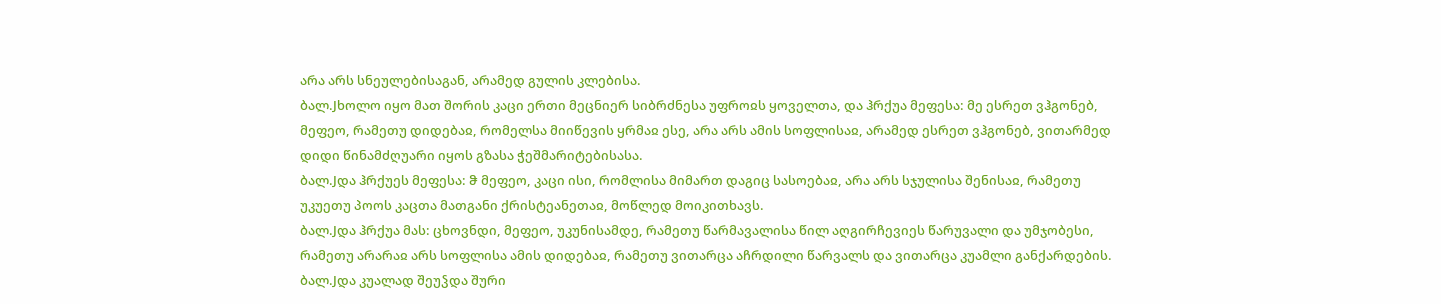არა არს სნეულებისაგან, არამედ გულის კლებისა.
ბალ.Jხოლო იყო მათ შორის კაცი ერთი მეცნიერ სიბრძნესა უფროჲს ყოველთა, და ჰრქუა მეფესა: მე ესრეთ ვჰგონებ, მეფეო, რამეთუ დიდებაჲ, რომელსა მიიწევის ყრმაჲ ესე, არა არს ამის სოფლისაჲ, არამედ ესრეთ ვჰგონებ, ვითარმედ დიდი წინამძღუარი იყოს გზასა ჭეშმარიტებისასა.
ბალ.Jდა ჰრქუეს მეფესა: ჵ მეფეო, კაცი ისი, რომლისა მიმართ დაგიც სასოებაჲ, არა არს სჯულისა შენისაჲ, რამეთუ უკუეთუ პოოს კაცთა მათგანი ქრისტეანეთაჲ, მოწლედ მოიკითხავს.
ბალ.Jდა ჰრქუა მას: ცხოვნდი, მეფეო, უკუნისამდე, რამეთუ წარმავალისა წილ აღგირჩევიეს წარუვალი და უმჯობესი, რამეთუ არარაჲ არს სოფლისა ამის დიდებაჲ, რამეთუ ვითარცა აჩრდილი წარვალს და ვითარცა კუამლი განქარდების.
ბალ.Jდა კუალად შეუჴდა შური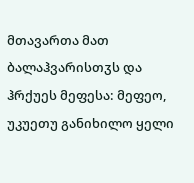მთავართა მათ ბალაჰვარისთჳს და ჰრქუეს მეფესა: მეფეო, უკუეთუ განიხილო ყელი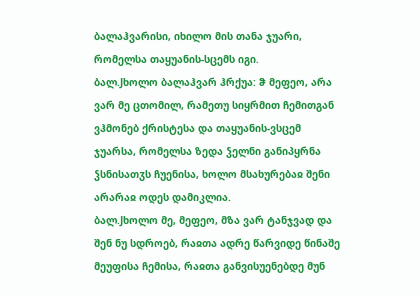ბალაჰვარისი, იხილო მის თანა ჯუარი, რომელსა თაყუანის-სცემს იგი.
ბალ.Jხოლო ბალაჰვარ ჰრქუა: ჵ მეფეო, არა ვარ მე ცთომილ, რამეთუ სიყრმით ჩემითგან ვჰმონებ ქრისტესა და თაყუანის-ვსცემ ჯუარსა, რომელსა ზედა ჴელნი განიპყრნა ჴსნისათჳს ჩუენისა, ხოლო მსახურებაჲ შენი არარაჲ ოდეს დამიკლია.
ბალ.Jხოლო მე, მეფეო, მზა ვარ ტანჯვად და შენ ნუ სდროებ, რაჲთა ადრე წარვიდე წინაშე მეუფისა ჩემისა, რაჲთა განვისუენებდე მუნ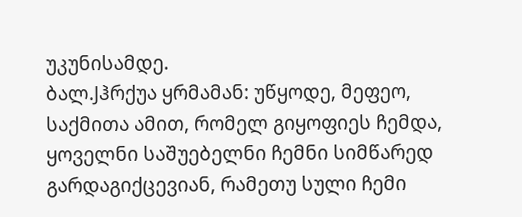უკუნისამდე.
ბალ.Jჰრქუა ყრმამან: უწყოდე, მეფეო, საქმითა ამით, რომელ გიყოფიეს ჩემდა, ყოველნი საშუებელნი ჩემნი სიმწარედ გარდაგიქცევიან, რამეთუ სული ჩემი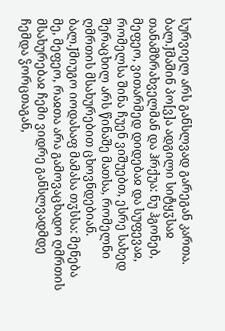სურვიელ არს განსლვად გარეგან კართა.
ბალ.Jმაშინ პო[ვ]ა ადგილი სიტყჳსაჲ თანამზრახველმან და ჰრქუა: ნუ ჰგონებ, მეფეო, ვითარმედ დიდებაჲ და სუფევაჲ, რომელსა შინა ჩუენ ვიშუებთ, ესრე სახედ შერაცხილ არს წინაშე მათსა, რომელნი ღმრთის მსახურებით ცხოვნდებიან.
ბალ.Jმიუგო იოდასაფ მამასა თჳსსა: მენება მე, მეფეო, რაჲთა არა გამოვაცხადო ღმრთის მსახურებაჲ ჩემი ვიდრე განსლვადმდე ჩემდა ჴორცთაგან,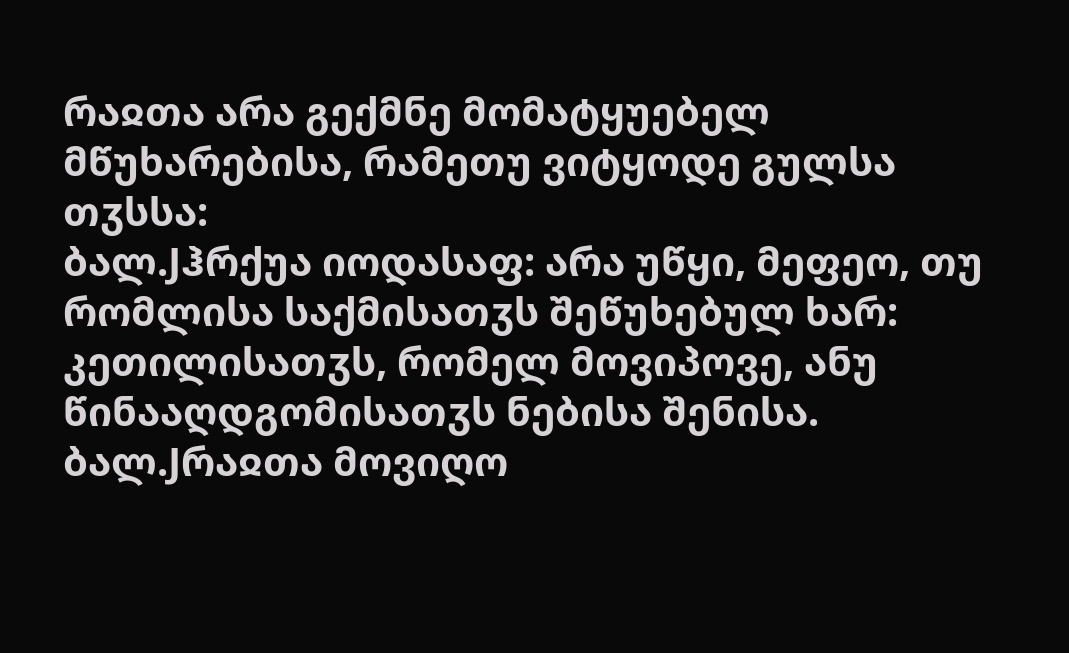რაჲთა არა გექმნე მომატყუებელ მწუხარებისა, რამეთუ ვიტყოდე გულსა თჳსსა:
ბალ.Jჰრქუა იოდასაფ: არა უწყი, მეფეო, თუ რომლისა საქმისათჳს შეწუხებულ ხარ: კეთილისათჳს, რომელ მოვიპოვე, ანუ წინააღდგომისათჳს ნებისა შენისა.
ბალ.Jრაჲთა მოვიღო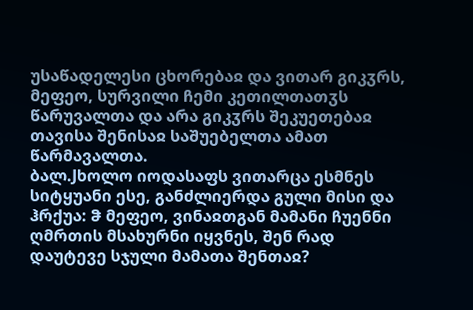უსაწადელესი ცხორებაჲ და ვითარ გიკჳრს, მეფეო, სურვილი ჩემი კეთილთათჳს წარუვალთა და არა გიკჳრს შეკუეთებაჲ თავისა შენისაჲ საშუებელთა ამათ წარმავალთა.
ბალ.Jხოლო იოდასაფს ვითარცა ესმნეს სიტყუანი ესე, განძლიერდა გული მისი და ჰრქუა: ჵ მეფეო, ვინაჲთგან მამანი ჩუენნი ღმრთის მსახურნი იყვნეს, შენ რად დაუტევე სჯული მამათა შენთაჲ?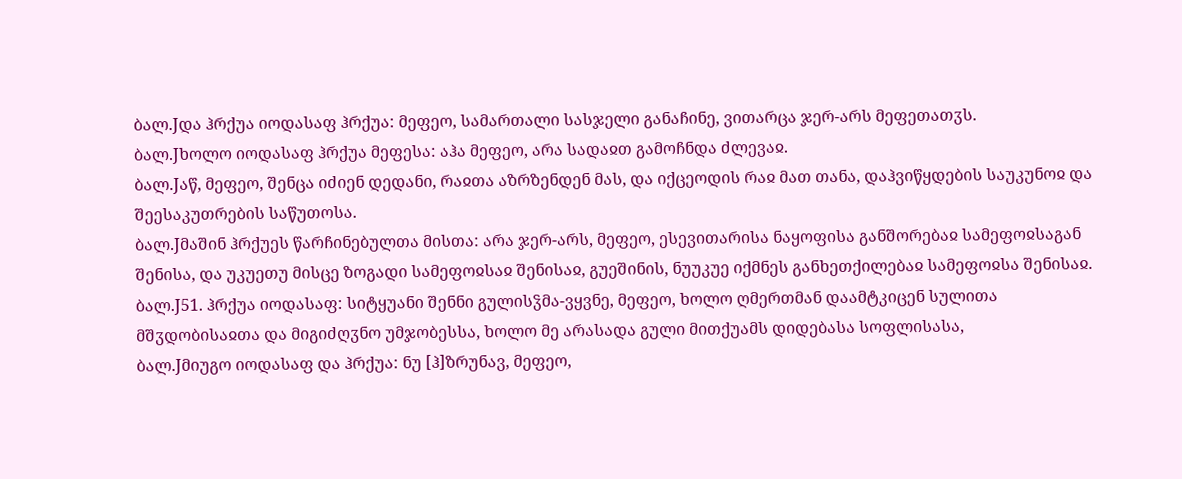ბალ.Jდა ჰრქუა იოდასაფ ჰრქუა: მეფეო, სამართალი სასჯელი განაჩინე, ვითარცა ჯერ-არს მეფეთათჳს.
ბალ.Jხოლო იოდასაფ ჰრქუა მეფესა: აჰა მეფეო, არა სადაჲთ გამოჩნდა ძლევაჲ.
ბალ.Jაწ, მეფეო, შენცა იძიენ დედანი, რაჲთა აზრზენდენ მას, და იქცეოდის რაჲ მათ თანა, დაჰვიწყდების საუკუნოჲ და შეესაკუთრების საწუთოსა.
ბალ.Jმაშინ ჰრქუეს წარჩინებულთა მისთა: არა ჯერ-არს, მეფეო, ესევითარისა ნაყოფისა განშორებაჲ სამეფოჲსაგან შენისა, და უკუეთუ მისცე ზოგადი სამეფოჲსაჲ შენისაჲ, გუეშინის, ნუუკუე იქმნეს განხეთქილებაჲ სამეფოჲსა შენისაჲ.
ბალ.J51. ჰრქუა იოდასაფ: სიტყუანი შენნი გულისჴმა-ვყვნე, მეფეო, ხოლო ღმერთმან დაამტკიცენ სულითა მშჳდობისაჲთა და მიგიძღჳნო უმჯობესსა, ხოლო მე არასადა გული მითქუამს დიდებასა სოფლისასა,
ბალ.Jმიუგო იოდასაფ და ჰრქუა: ნუ [ჰ]ზრუნავ, მეფეო,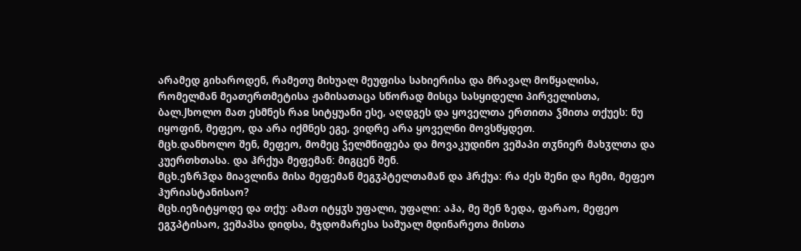არამედ გიხაროდენ, რამეთუ მიხუალ მეუფისა სახიერისა და მრავალ მოწყალისა, რომელმან მეათერთმეტისა ჟამისათაცა სწორად მისცა სასყიდელი პირველისთა,
ბალ.Jხოლო მათ ესმნეს რაჲ სიტყუანი ესე, აღდგეს და ყოველთა ერთითა ჴმითა თქუეს: ნუ იყოფინ, მეფეო, და არა იქმნეს ეგე, ვიდრე არა ყოველნი მოვსწყდეთ.
მცხ.დანხოლო შენ, მეფეო, მომეც ჴელმწიფება და მოვაკუდინო ვეშაპი თჳნიერ მახჳლთა და კუერთხთასა. და ჰრქუა მეფემან: მიგცენ შენ.
მცხ.ეზრ3და მიავლინა მისა მეფემან მეგჳპტელთამან და ჰრქუა: რა ძეს შენი და ჩემი, მეფეო ჰურიასტანისაო?
მცხ.იეზიტყოდე და თქუ: ამათ იტყჳს უფალი, უფალი: აჰა, მე შენ ზედა, ფარაო, მეფეო ეგჳპტისაო, ვეშაპსა დიდსა, მჯდომარესა საშუალ მდინარეთა მისთა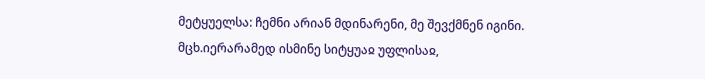მეტყუელსა: ჩემნი არიან მდინარენი, მე შევქმნენ იგინი.
მცხ.იერარამედ ისმინე სიტყუაჲ უფლისაჲ,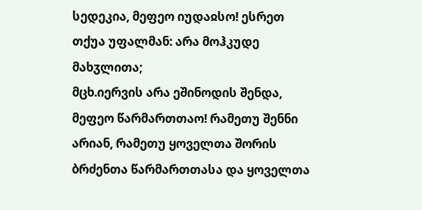სედეკია, მეფეო იუდაჲსო! ესრეთ თქუა უფალმან: არა მოჰკუდე მახჳლითა;
მცხ.იერვის არა ეშინოდის შენდა, მეფეო წარმართთაო! რამეთუ შენნი არიან, რამეთუ ყოველთა შორის ბრძენთა წარმართთასა და ყოველთა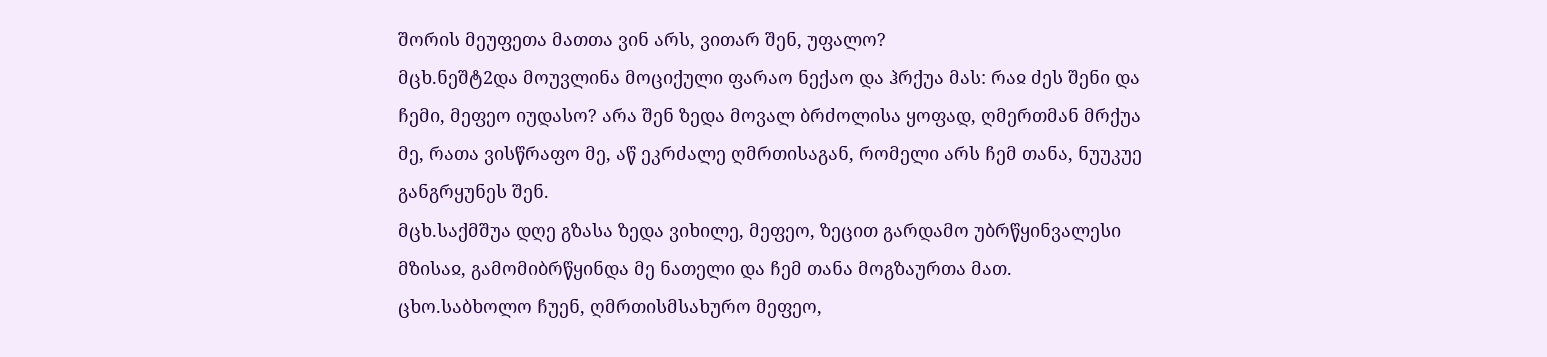შორის მეუფეთა მათთა ვინ არს, ვითარ შენ, უფალო?
მცხ.ნეშტ2და მოუვლინა მოციქული ფარაო ნექაო და ჰრქუა მას: რაჲ ძეს შენი და ჩემი, მეფეო იუდასო? არა შენ ზედა მოვალ ბრძოლისა ყოფად, ღმერთმან მრქუა მე, რათა ვისწრაფო მე, აწ ეკრძალე ღმრთისაგან, რომელი არს ჩემ თანა, ნუუკუე განგრყუნეს შენ.
მცხ.საქმშუა დღე გზასა ზედა ვიხილე, მეფეო, ზეცით გარდამო უბრწყინვალესი მზისაჲ, გამომიბრწყინდა მე ნათელი და ჩემ თანა მოგზაურთა მათ.
ცხო.საბხოლო ჩუენ, ღმრთისმსახურო მეფეო,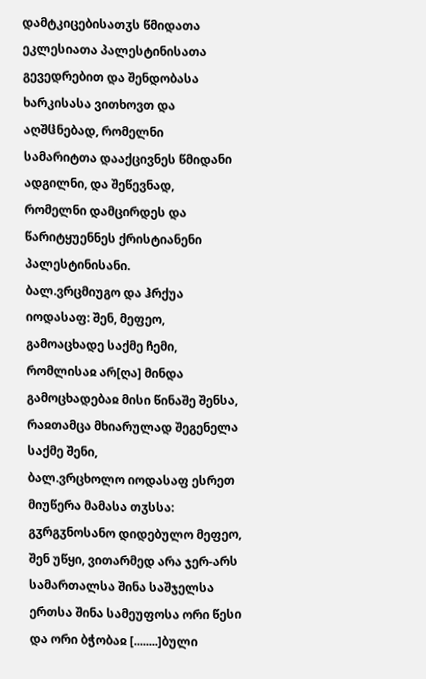დამტკიცებისათჳს წმიდათა ეკლესიათა პალესტინისათა გევედრებით და შენდობასა ხარკისასა ვითხოვთ და აღშჱნებად, რომელნი სამარიტთა დააქცივნეს წმიდანი ადგილნი, და შეწევნად, რომელნი დამცირდეს და წარიტყუენნეს ქრისტიანენი პალესტინისანი.
ბალ.ვრცმიუგო და ჰრქუა იოდასაფ: შენ, მეფეო, გამოაცხადე საქმე ჩემი, რომლისაჲ არ[ღა] მინდა გამოცხადებაჲ მისი წინაშე შენსა, რაჲთამცა მხიარულად შეგენელა საქმე შენი,
ბალ.ვრცხოლო იოდასაფ ესრეთ მიუწერა მამასა თჳსსა: გჳრგჳნოსანო დიდებულო მეფეო, შენ უწყი, ვითარმედ არა ჯერ-არს სამართალსა შინა საშჯელსა ერთსა შინა სამეუფოსა ორი წესი და ორი ბჭობაჲ [........]ბული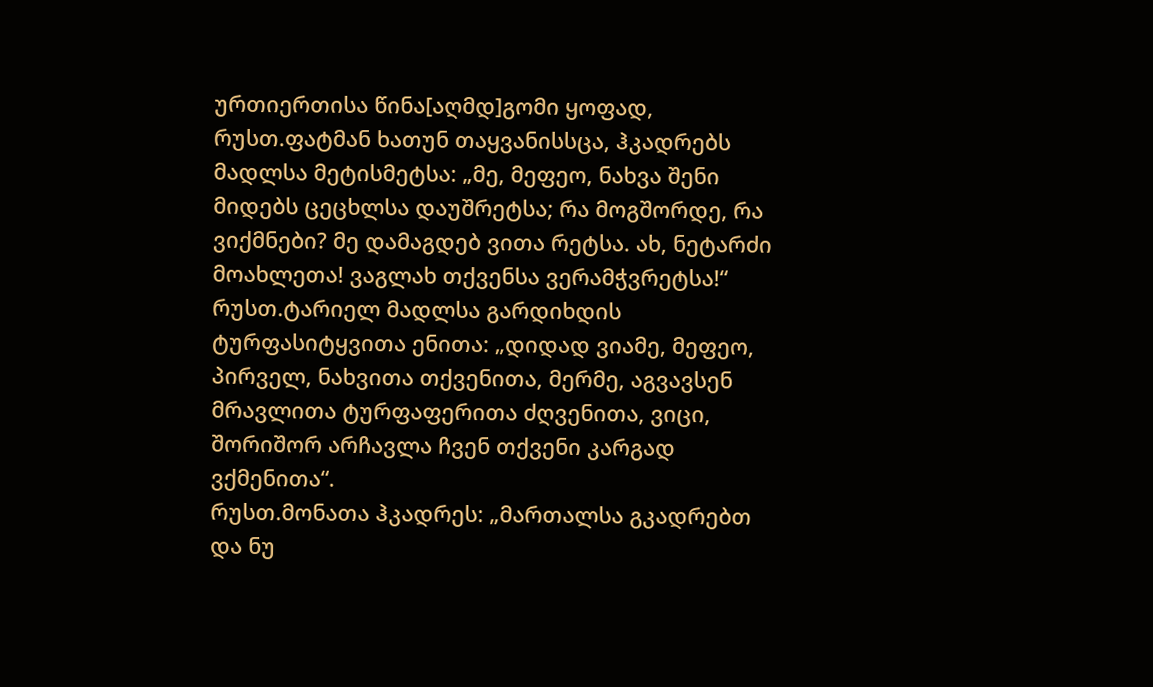ურთიერთისა წინა[აღმდ]გომი ყოფად,
რუსთ.ფატმან ხათუნ თაყვანისსცა, ჰკადრებს მადლსა მეტისმეტსა: „მე, მეფეო, ნახვა შენი მიდებს ცეცხლსა დაუშრეტსა; რა მოგშორდე, რა ვიქმნები? მე დამაგდებ ვითა რეტსა. ახ, ნეტარძი მოახლეთა! ვაგლახ თქვენსა ვერამჭვრეტსა!“
რუსთ.ტარიელ მადლსა გარდიხდის ტურფასიტყვითა ენითა: „დიდად ვიამე, მეფეო, პირველ, ნახვითა თქვენითა, მერმე, აგვავსენ მრავლითა ტურფაფერითა ძღვენითა, ვიცი, შორიშორ არჩავლა ჩვენ თქვენი კარგად ვქმენითა“.
რუსთ.მონათა ჰკადრეს: „მართალსა გკადრებთ და ნუ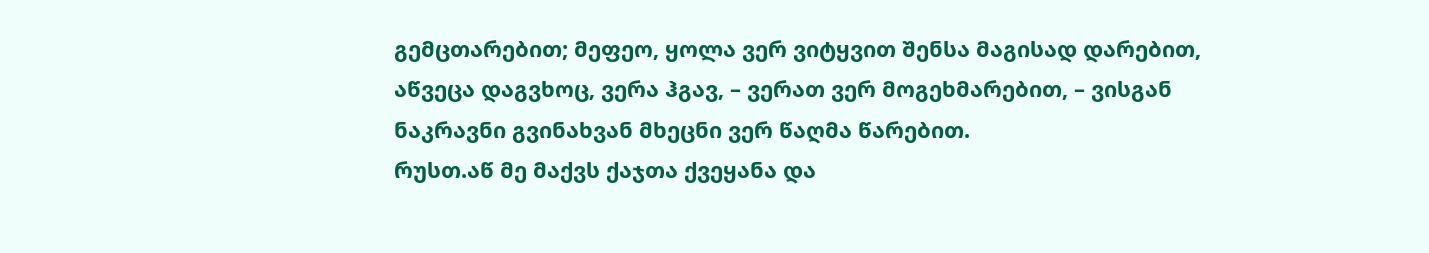გემცთარებით; მეფეო‚ ყოლა ვერ ვიტყვით შენსა მაგისად დარებით‚ აწვეცა დაგვხოც‚ ვერა ჰგავ‚ – ვერათ ვერ მოგეხმარებით‚ – ვისგან ნაკრავნი გვინახვან მხეცნი ვერ წაღმა წარებით.
რუსთ.აწ მე მაქვს ქაჯთა ქვეყანა და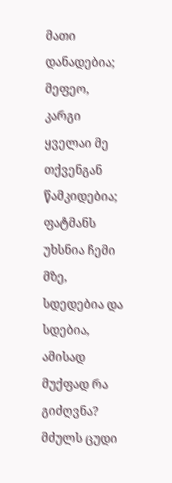მათი დანადებია; მეფეო, კარგი ყველაი მე თქვენგან წამკიდებია; ფატმანს უხსნია ჩემი მზე, სდედებია და სდებია, ამისად მუქფად რა გიძღვნა? მძულს ცუდი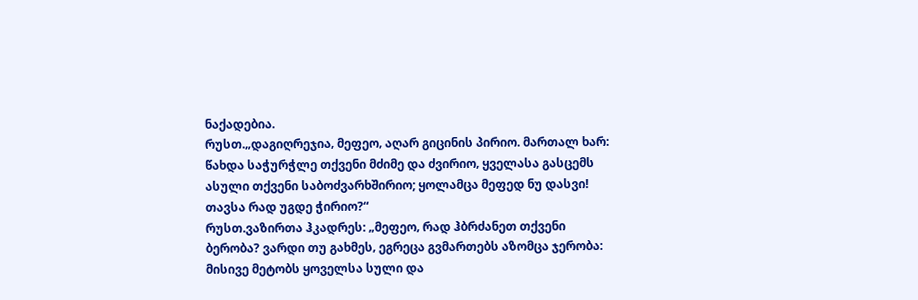ნაქადებია.
რუსთ.„დაგიღრეჯია‚ მეფეო‚ აღარ გიცინის პირიო. მართალ ხარ: წახდა საჭურჭლე თქვენი მძიმე და ძვირიო‚ ყველასა გასცემს ასული თქვენი საბოძვარხშირიო; ყოლამცა მეფედ ნუ დასვი! თავსა რად უგდე ჭირიო?“
რუსთ.ვაზირთა ჰკადრეს: „მეფეო‚ რად ჰბრძანეთ თქვენი ბერობა? ვარდი თუ გახმეს‚ ეგრეცა გვმართებს აზომცა ჯერობა: მისივე მეტობს ყოველსა სული და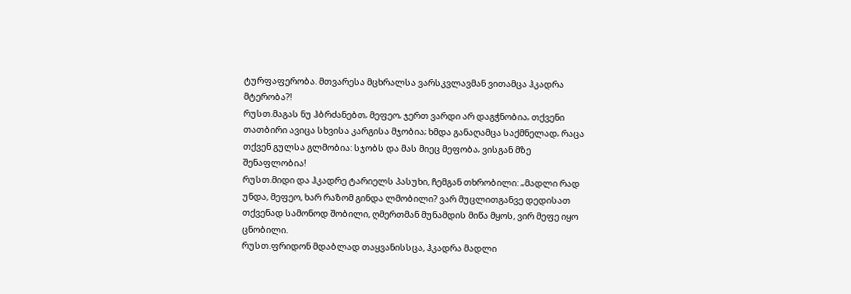ტურფაფერობა. მთვარესა მცხრალსა ვარსკვლავმან ვითამცა ჰკადრა მტერობა?!
რუსთ.მაგას ნუ ჰბრძანებთ‚ მეფეო‚ ჯერთ ვარდი არ დაგჭნობია‚ თქვენი თათბირი ავიცა სხვისა კარგისა მჯობია; ხმდა განაღამცა საქმნელად‚ რაცა თქვენ გულსა გლმობია: სჯობს და მას მიეც მეფობა‚ ვისგან მზე შენაფლობია!
რუსთ.მიდი და ჰკადრე ტარიელს პასუხი, ჩემგან თხრობილი: „მადლი რად უნდა, მეფეო, ხარ რაზომ გინდა ლმობილი? ვარ მუცლითგანვე დედისათ თქვენად სამონოდ შობილი, ღმერთმან მუნამდის მიწა მყოს, ვირ მეფე იყო ცნობილი.
რუსთ.ფრიდონ მდაბლად თაყვანისსცა, ჰკადრა მადლი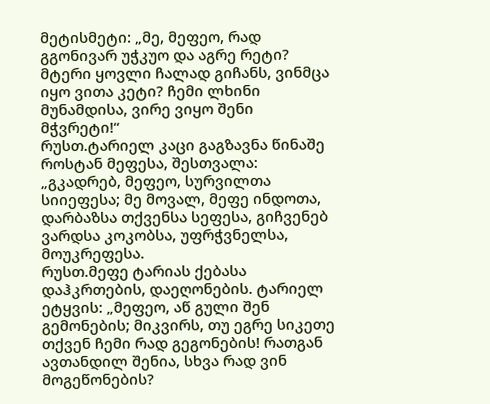მეტისმეტი: „მე, მეფეო, რად გგონივარ უჭკუო და აგრე რეტი? მტერი ყოვლი ჩალად გიჩანს, ვინმცა იყო ვითა კეტი? ჩემი ლხინი მუნამდისა, ვირე ვიყო შენი მჭვრეტი!“
რუსთ.ტარიელ კაცი გაგზავნა წინაშე როსტან მეფესა, შესთვალა: „გკადრებ, მეფეო, სურვილთა სიიეფესა; მე მოვალ, მეფე ინდოთა, დარბაზსა თქვენსა სეფესა, გიჩვენებ ვარდსა კოკობსა, უფრჭვნელსა, მოუკრეფესა.
რუსთ.მეფე ტარიას ქებასა დაჰკრთების, დაეღონების. ტარიელ ეტყვის: „მეფეო, აწ გული შენ გემონების; მიკვირს, თუ ეგრე სიკეთე თქვენ ჩემი რად გეგონების! რათგან ავთანდილ შენია, სხვა რად ვინ მოგეწონების?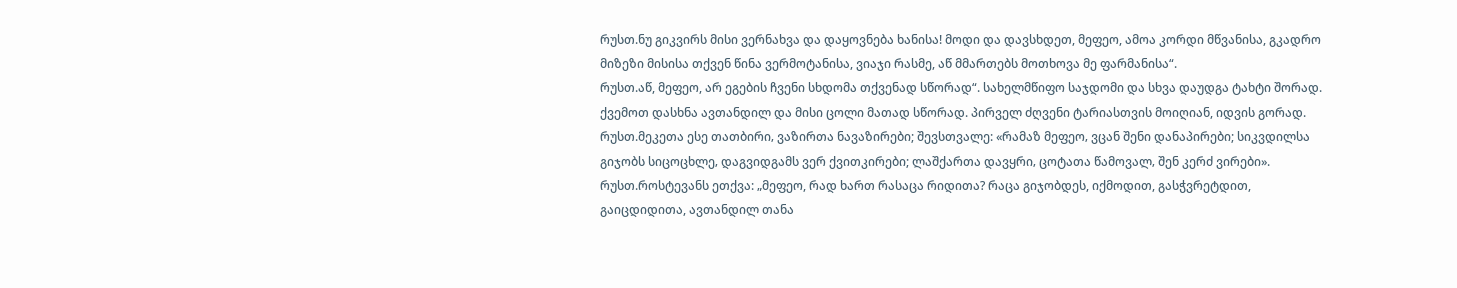რუსთ.ნუ გიკვირს მისი ვერნახვა და დაყოვნება ხანისა! მოდი და დავსხდეთ, მეფეო, ამოა კორდი მწვანისა, გკადრო მიზეზი მისისა თქვენ წინა ვერმოტანისა, ვიაჯი რასმე, აწ მმართებს მოთხოვა მე ფარმანისა“.
რუსთ.აწ, მეფეო, არ ეგების ჩვენი სხდომა თქვენად სწორად“. სახელმწიფო საჯდომი და სხვა დაუდგა ტახტი შორად. ქვემოთ დასხნა ავთანდილ და მისი ცოლი მათად სწორად. პირველ ძღვენი ტარიასთვის მოიღიან, იდვის გორად.
რუსთ.მეკეთა ესე თათბირი‚ ვაზირთა ნავაზირები; შევსთვალე: «რამაზ მეფეო‚ ვცან შენი დანაპირები; სიკვდილსა გიჯობს სიცოცხლე‚ დაგვიდგამს ვერ ქვითკირები; ლაშქართა დავყრი‚ ცოტათა წამოვალ‚ შენ კერძ ვირები».
რუსთ.როსტევანს ეთქვა: „მეფეო, რად ხართ რასაცა რიდითა? რაცა გიჯობდეს, იქმოდით, გასჭვრეტდით, გაიცდიდითა, ავთანდილ თანა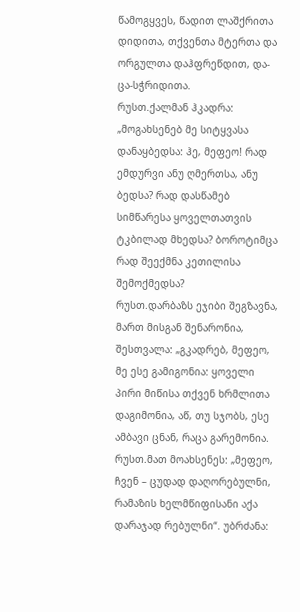წამოგყვეს, წადით ლაშქრითა დიდითა, თქვენთა მტერთა და ორგულთა დაჰფრეწდით, და-ცა-სჭრიდითა.
რუსთ.ქალმან ჰკადრა: „მოგახსენებ მე სიტყვასა დანაყბედსა: ჰე‚ მეფეო! რად ემდურვი ანუ ღმერთსა‚ ანუ ბედსა? რად დასწამებ სიმწარესა ყოველთათვის ტკბილად მხედსა? ბოროტიმცა რად შეექმნა კეთილისა შემოქმედსა?
რუსთ.დარბაზს ეჯიბი შეგზავნა‚ მართ მისგან შენარონია‚ შესთვალა: „გკადრებ‚ მეფეო‚ მე ესე გამიგონია: ყოველი პირი მიწისა თქვენ ხრმლითა დაგიმონია‚ აწ‚ თუ სჯობს‚ ესე ამბავი ცნან‚ რაცა გარემონია.
რუსთ.მათ მოახსენეს: „მეფეო, ჩვენ – ცუდად დაღორებულნი, რამაზის ხელმწიფისანი აქა დარაჯად რებულნი“. უბრძანა: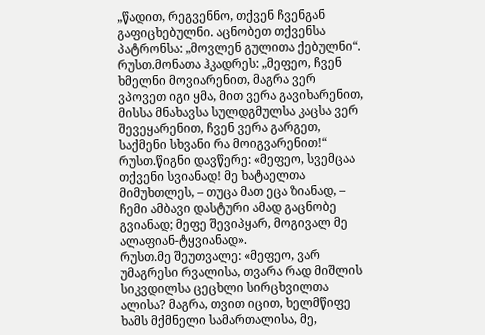„წადით, რეგვენნო, თქვენ ჩვენგან გაფიცხებულნი. აცნობეთ თქვენსა პატრონსა: „მოვლენ გულითა ქებულნი“.
რუსთ.მონათა ჰკადრეს: „მეფეო‚ ჩვენ ხმელნი მოვიარენით‚ მაგრა ვერ ვპოვეთ იგი ყმა‚ მით ვერა გავიხარენით‚ მისსა მნახავსა სულდგმულსა კაცსა ვერ შევეყარენით‚ ჩვენ ვერა გარგეთ‚ საქმენი სხვანი რა მოიგვარენით!“
რუსთ.წიგნი დავწერე: «მეფეო‚ სვემცაა თქვენი სვიანად! მე ხატაელთა მიმუხთლეს‚ – თუცა მათ ეცა ზიანად‚ – ჩემი ამბავი დასტური ამად გაცნობე გვიანად; მეფე შევიპყარ‚ მოგივალ მე ალაფიან-ტყვიანად».
რუსთ.მე შეუთვალე: «მეფეო‚ ვარ უმაგრესი რვალისა‚ თვარა რად მიშლის სიკვდილსა ცეცხლი სირცხვილთა ალისა? მაგრა‚ თვით იცით‚ ხელმწიფე ხამს მქმნელი სამართალისა‚ მე‚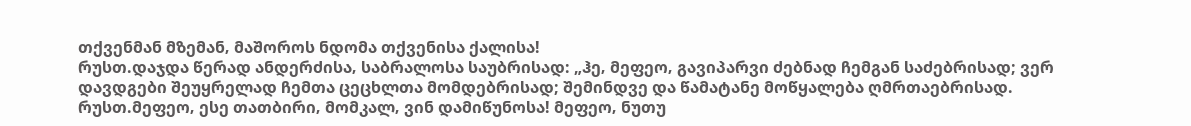თქვენმან მზემან‚ მაშოროს ნდომა თქვენისა ქალისა!
რუსთ.დაჯდა წერად ანდერძისა‚ საბრალოსა საუბრისად: „ჰე‚ მეფეო‚ გავიპარვი ძებნად ჩემგან საძებრისად; ვერ დავდგები შეუყრელად ჩემთა ცეცხლთა მომდებრისად; შემინდვე და წამატანე მოწყალება ღმრთაებრისად.
რუსთ.მეფეო‚ ესე თათბირი‚ მომკალ‚ ვინ დამიწუნოსა! მეფეო‚ ნუთუ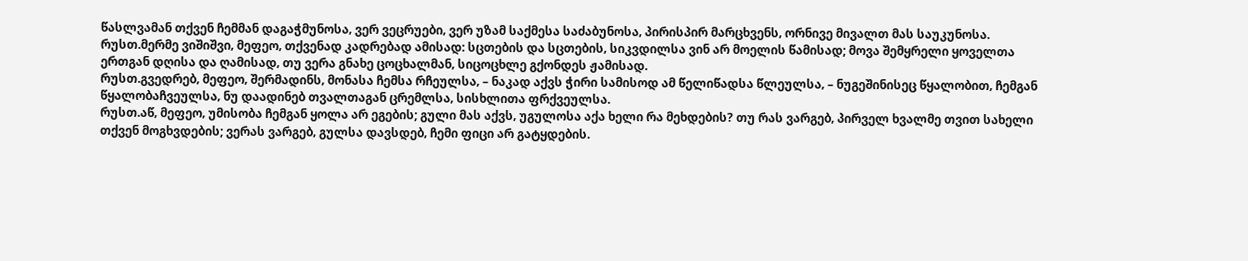წასლვამან თქვენ ჩემმან დაგაჭმუნოსა‚ ვერ ვეცრუები‚ ვერ უზამ საქმესა საძაბუნოსა‚ პირისპირ მარცხვენს‚ ორნივე მივალთ მას საუკუნოსა.
რუსთ.მერმე ვიშიშვი‚ მეფეო‚ თქვენად კადრებად ამისად: სცთების და სცთების‚ სიკვდილსა ვინ არ მოელის წამისად; მოვა შემყრელი ყოველთა ერთგან დღისა და ღამისად‚ თუ ვერა გნახე ცოცხალმან‚ სიცოცხლე გქონდეს ჟამისად.
რუსთ.გვედრებ‚ მეფეო‚ შერმადინს‚ მონასა ჩემსა რჩეულსა‚ – ნაკად აქვს ჭირი სამისოდ ამ წელიწადსა წლეულსა‚ – ნუგეშინისეც წყალობით‚ ჩემგან წყალობაჩვეულსა‚ ნუ დაადინებ თვალთაგან ცრემლსა‚ სისხლითა ფრქვეულსა.
რუსთ.აწ‚ მეფეო‚ უმისობა ჩემგან ყოლა არ ეგების; გული მას აქვს‚ უგულოსა აქა ხელი რა მეხდების? თუ რას ვარგებ‚ პირველ ხვალმე თვით სახელი თქვენ მოგხვდების; ვერას ვარგებ‚ გულსა დავსდებ‚ ჩემი ფიცი არ გატყდების.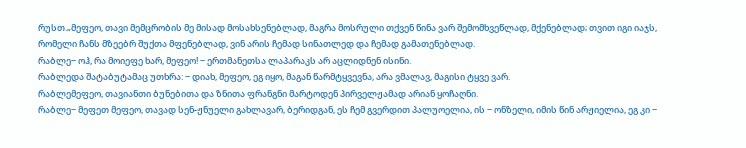რუსთ.„მეფეო, თავი მემცრობის მე მისად მოსახსენებლად, მაგრა მოსრული თქვენ წინა ვარ შემომხვეწლად, მქენებლად; თვით იგი იაჯს, რომელი ჩანს მზეებრ შუქთა მფენებლად, ვინ არის ჩემად სინათლედ და ჩემად გამათენებლად.
რაბლე‒ ოჰ, რა მოიეფე ხარ, მეფეო! ‒ ერთმანეთსა ლაპარაკს არ აცლიდნენ ისინი.
რაბლედა შატაბუტამაც უთხრა: ‒ დიახ, მეფეო, ეგ იყო, მაგან წარმტყვევნა, არა ვმალავ, მაგისი ტყვე ვარ.
რაბლემეფეო, თავიანთი ბუნებითა და ზნითა ფრანგნი მარტოდენ პირველჟამად არიან ყოჩაღნი.
რაბლე‒ მეფეთ მეფეო, თავად სენ-ჟნუელი გახლავარ, ბერიდგან, ეს ჩემ გვერდით პალუოელია, ის ‒ ონზელი, იმის წინ არჟიელია, ეგ კი ‒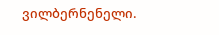ვილბერნენელი.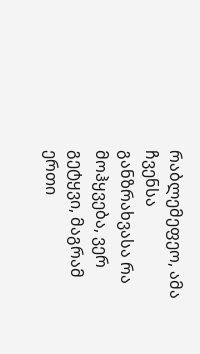რაბლემეფეო, ამა ჩვენსა განზრახვასა რა მოჰყვება, ვერ გეტყვი, მაგრამ ერთი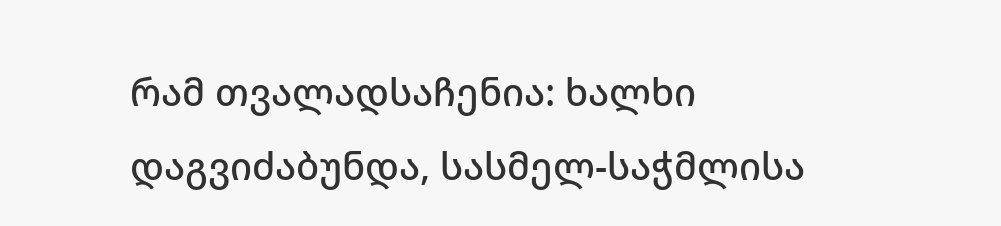რამ თვალადსაჩენია: ხალხი დაგვიძაბუნდა, სასმელ-საჭმლისა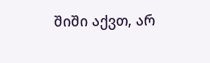შიში აქვთ, არ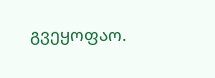გვეყოფაო.